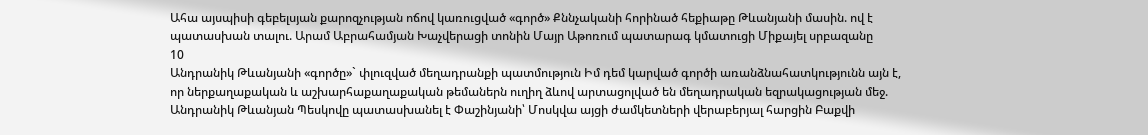Ահա այսպիսի գեբելսյան քարոզչության ոճով կառուցված «գործ» Քննչականի հորինած հեքիաթը Թևանյանի մասին. ով է պատասխան տալու. Արամ Աբրահամյան Խաչվերացի տոնին Մայր Աթոռում պատարագ կմատուցի Միքայել սրբազանը
10
Անդրանիկ Թևանյանի «գործը»` փլուզված մեղադրանքի պատմություն Իմ դեմ կարված գործի առանձնահատկությունն այն է, որ ներքաղաքական և աշխարհաքաղաքական թեմաներն ուղիղ ձևով արտացոլված են մեղադրական եզրակացության մեջ. Անդրանիկ Թևանյան Պեսկովը պատասխանել է Փաշինյանի՝ Մոսկվա այցի ժամկետների վերաբերյալ հարցին Բաքվի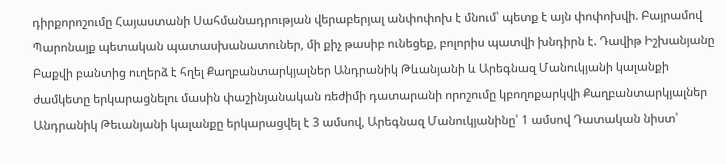դիրքորոշումը Հայաստանի Սահմանադրության վերաբերյալ անփոփոխ է մնում՝ պետք է այն փոփոխվի. Բայրամով Պարոնայք պետական պատասխանատուներ, մի քիչ թասիբ ունեցեք, բոլորիս պատվի խնդիրն է. Դավիթ Իշխանյանը Բաքվի բանտից ուղերձ է հղել Քաղբանտարկյալներ Անդրանիկ Թևանյանի և Արեգնազ Մանուկյանի կալանքի ժամկետը երկարացնելու մասին փաշինյանական ռեժիմի դատարանի որոշումը կբողոքարկվի Քաղբանտարկյալներ Անդրանիկ Թեւանյանի կալանքը երկարացվել է 3 ամսով, Արեգնազ Մանուկյանինը՝ 1 ամսով Դատական նիստ՝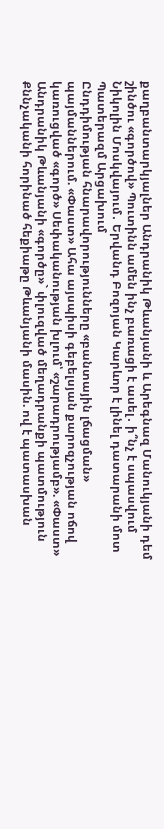քաղբանտարկյալներ Անդրանիկ Թևանյանի և Արեգնազ Մանուկյանի դեմ շինծու «գործով» Պուտինն ամեն ինչ բառացի է ասել․ ի՞նչ է սպասվում Նիկոլին Մոսկվայում․ Երվանդ Բոզոյան Կարևոր է լինել դատարանի մոտ Պատերազմ Արցախում
Ընդդիմության հնարավորությունները «բանտային լճացման» պայմաններում. «Փաստ» Ահա այսպիսի գեբելսյան քարոզչության ոճով կառուցված «գործ» Սեփականության խլում՝ «շարադրությամբ». «Փաստ» Անդրանիկ Թևանյանի «գործը»` փլուզված մեղադրանքի պատմություն Քննչականի հորինած հեքիաթը Թևանյանի մասին. ով է պատասխան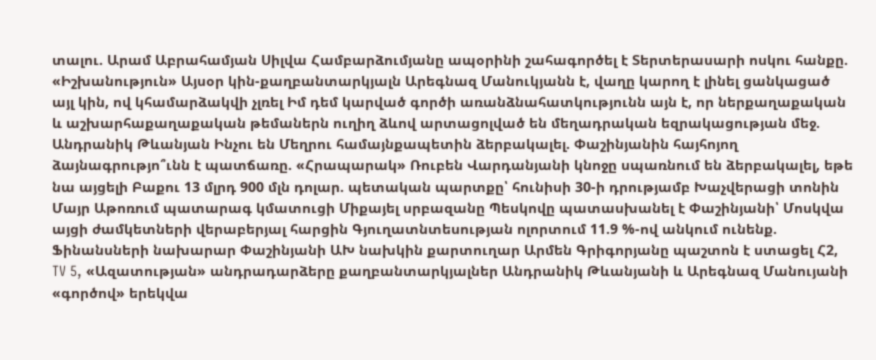տալու. Արամ Աբրահամյան Սիլվա Համբարձումյանը ապօրինի շահագործել է Տերտերասարի ոսկու հանքը. «Իշխանություն» Այսօր կին-քաղբանտարկյալն Արեգնազ Մանուկյանն է, վաղը կարող է լինել ցանկացած այլ կին, ով կհամարձակվի չլռել Իմ դեմ կարված գործի առանձնահատկությունն այն է, որ ներքաղաքական և աշխարհաքաղաքական թեմաներն ուղիղ ձևով արտացոլված են մեղադրական եզրակացության մեջ. Անդրանիկ Թևանյան Ինչու են Մեղրու համայնքապետին ձերբակալել. Փաշինյանին հայհոյող ձայնագրությո՞ւնն է պատճառը. «Հրապարակ» Ռուբեն Վարդանյանի կնոջը սպառնում են ձերբակալել, եթե նա այցելի Բաքու 13 մլրդ 900 մլն դոլար. պետական պարտքը՝ հունիսի 30-ի դրությամբ Խաչվերացի տոնին Մայր Աթոռում պատարագ կմատուցի Միքայել սրբազանը Պեսկովը պատասխանել է Փաշինյանի՝ Մոսկվա այցի ժամկետների վերաբերյալ հարցին Գյուղատնտեսության ոլորտում 11.9 %-ով անկում ունենք. Ֆինանսների նախարար Փաշինյանի ԱԽ նախկին քարտուղար Արմեն Գրիգորյանը պաշտոն է ստացել Հ2, TV 5, «Ազատության» անդրադարձերը քաղբանտարկյալներ Անդրանիկ Թևանյանի և Արեգնազ Մանույանի «գործով» երեկվա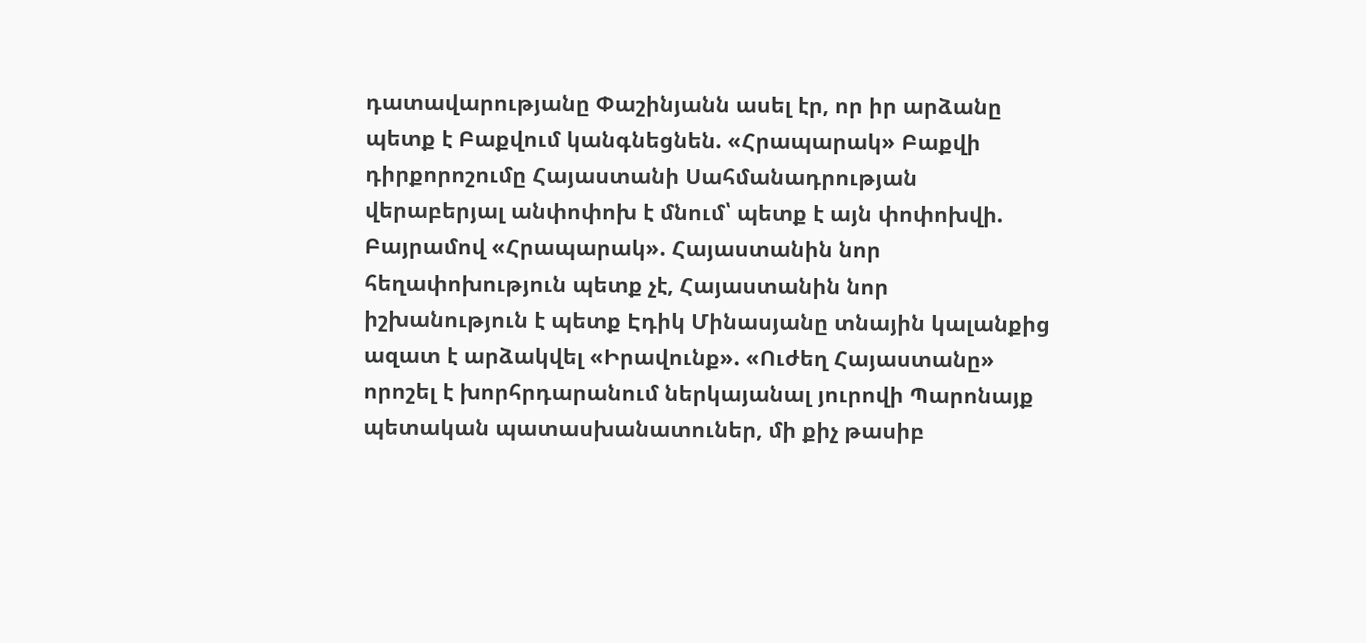դատավարությանը Փաշինյանն ասել էր, որ իր արձանը պետք է Բաքվում կանգնեցնեն. «Հրապարակ» Բաքվի դիրքորոշումը Հայաստանի Սահմանադրության վերաբերյալ անփոփոխ է մնում՝ պետք է այն փոփոխվի. Բայրամով «Հրապարակ». Հայաստանին նոր հեղափոխություն պետք չէ, Հայաստանին նոր իշխանություն է պետք Էդիկ Մինասյանը տնային կալանքից ազատ է արձակվել «Իրավունք». «Ուժեղ Հայաստանը» որոշել է խորհրդարանում ներկայանալ յուրովի Պարոնայք պետական պատասխանատուներ, մի քիչ թասիբ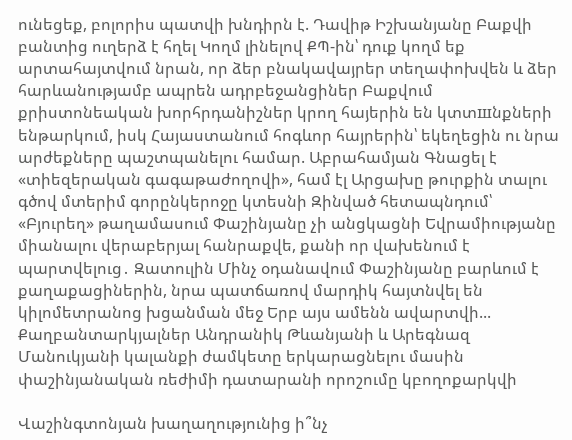ունեցեք, բոլորիս պատվի խնդիրն է. Դավիթ Իշխանյանը Բաքվի բանտից ուղերձ է հղել Կողմ լինելով ՔՊ-ին՝ դուք կողմ եք արտահայտվում նրան, որ ձեր բնակավայրեր տեղափոխվեն և ձեր հարևանությամբ ապրեն ադրբեջանցիներ Բաքվում քրիստոնեական խորհրդանիշներ կրող հայերին են կտտшնքների ենթարկում, իսկ Հայաստանում հոգևոր հայրերին՝ եկեղեցին ու նրա արժեքները պաշտպանելու համար. Աբրահամյան Գնացել է «տիեզերական գագաթաժողովի», համ էլ Արցախը թուրքին տալու գծով մտերիմ գորընկերոջը կտեսնի Զինված հետապնդում՝ «Բյուրեղ» թաղամասում Փաշինյանը չի անցկացնի Եվրամիությանը միանալու վերաբերյալ հանրաքվե, քանի որ վախենում է պարտվելուց․ Զատուլին Մինչ օդանավում Փաշինյանը բարևում է քաղաքացիներին, նրա պատճառով մարդիկ հայտնվել են կիլոմետրանոց խցանման մեջ Երբ այս ամենն ավարտվի... Քաղբանտարկյալներ Անդրանիկ Թևանյանի և Արեգնազ Մանուկյանի կալանքի ժամկետը երկարացնելու մասին փաշինյանական ռեժիմի դատարանի որոշումը կբողոքարկվի

Վաշինգտոնյան խաղաղությունից ի՞նչ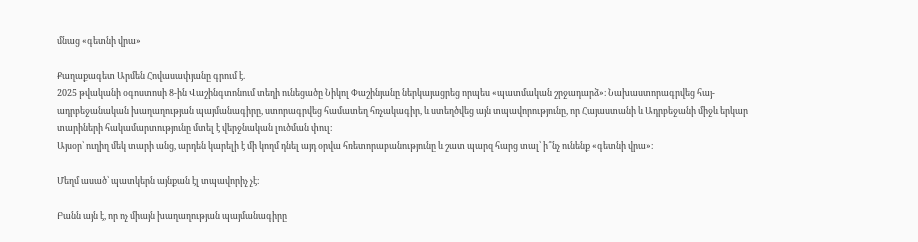մնաց «գետնի վրա»

Քաղաքագետ Արմեն Հովասափյանը գրում է.
2025 թվականի օգոստոսի 8-ին Վաշինգտոնում տեղի ունեցածը Նիկոլ Փաշինյանը ներկայացրեց որպես «պատմական շրջադարձ»։ Նախաստորագրվեց հայ-ադրբեջանական խաղաղության պայմանագիրը, ստորագրվեց համատեղ հռչակագիր, և ստեղծվեց այն տպավորությունը, որ Հայաստանի և Ադրբեջանի միջև երկար տարիների հակամարտությունը մտել է վերջնական լուծման փուլ։
Այսօր՝ ուղիղ մեկ տարի անց, արդեն կարելի է մի կողմ դնել այդ օրվա հռետորաբանությունը և շատ պարզ հարց տալ՝ ի՞նչ ունենք «գետնի վրա»։

Մեղմ ասած՝ պատկերն այնքան էլ տպավորիչ չէ։

Բանն այն է, որ ոչ միայն խաղաղության պայմանագիրը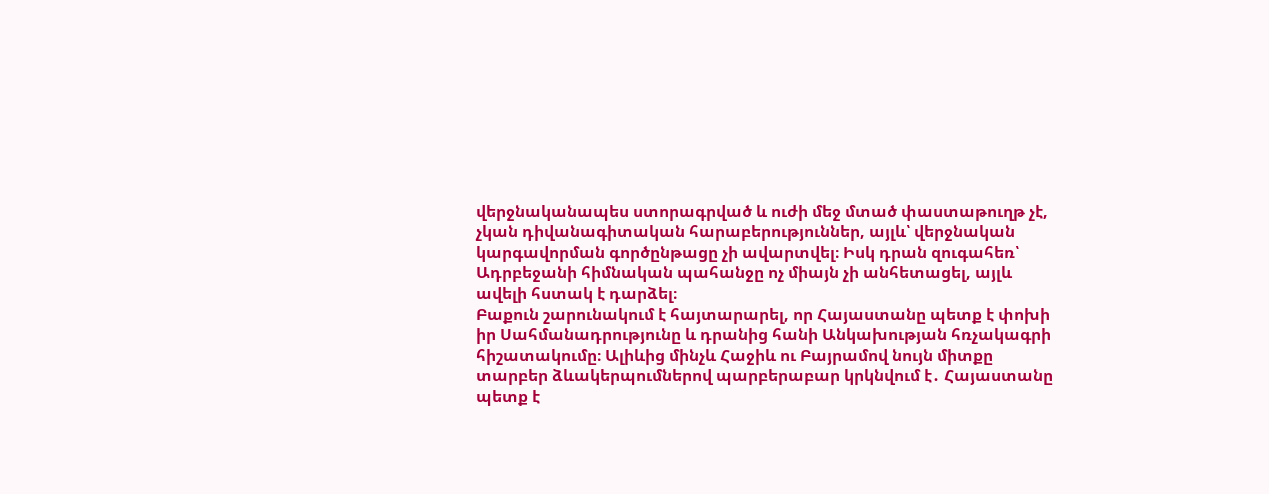վերջնականապես ստորագրված և ուժի մեջ մտած փաստաթուղթ չէ, չկան դիվանագիտական հարաբերություններ, այլև՝ վերջնական կարգավորման գործընթացը չի ավարտվել։ Իսկ դրան զուգահեռ՝ Ադրբեջանի հիմնական պահանջը ոչ միայն չի անհետացել, այլև ավելի հստակ է դարձել։
Բաքուն շարունակում է հայտարարել, որ Հայաստանը պետք է փոխի իր Սահմանադրությունը և դրանից հանի Անկախության հռչակագրի հիշատակումը։ Ալիևից մինչև Հաջիև ու Բայրամով նույն միտքը տարբեր ձևակերպումներով պարբերաբար կրկնվում է․ Հայաստանը պետք է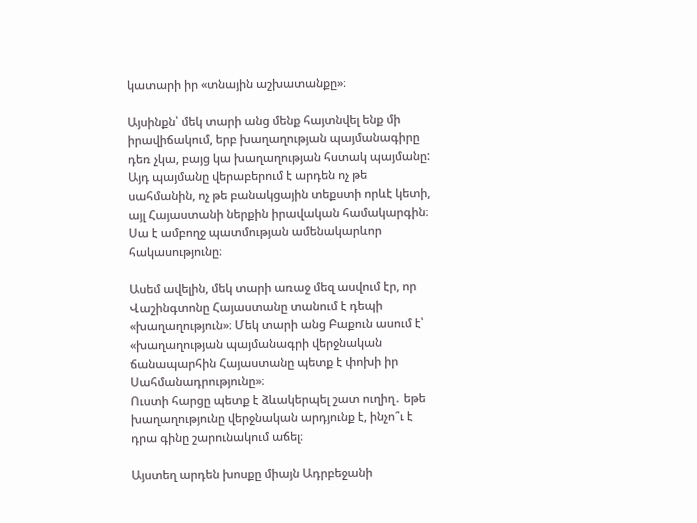կատարի իր «տնային աշխատանքը»։

Այսինքն՝ մեկ տարի անց մենք հայտնվել ենք մի իրավիճակում, երբ խաղաղության պայմանագիրը դեռ չկա, բայց կա խաղաղության հստակ պայմանը:
Այդ պայմանը վերաբերում է արդեն ոչ թե սահմանին, ոչ թե բանակցային տեքստի որևէ կետի, այլ Հայաստանի ներքին իրավական համակարգին։ Սա է ամբողջ պատմության ամենակարևոր հակասությունը։

Ասեմ ավելին, մեկ տարի առաջ մեզ ասվում էր, որ Վաշինգտոնը Հայաստանը տանում է դեպի «խաղաղություն»։ Մեկ տարի անց Բաքուն ասում է՝ «խաղաղության պայմանագրի վերջնական ճանապարհին Հայաստանը պետք է փոխի իր Սահմանադրությունը»։
Ուստի հարցը պետք է ձևակերպել շատ ուղիղ․ եթե խաղաղությունը վերջնական արդյունք է, ինչո՞ւ է դրա գինը շարունակում աճել։

Այստեղ արդեն խոսքը միայն Ադրբեջանի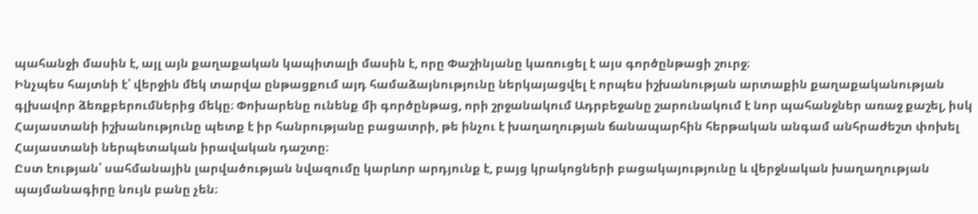պահանջի մասին է, այլ այն քաղաքական կապիտալի մասին է, որը Փաշինյանը կառուցել է այս գործընթացի շուրջ։
Ինչպես հայտնի է՝ վերջին մեկ տարվա ընթացքում այդ համաձայնությունը ներկայացվել է որպես իշխանության արտաքին քաղաքականության գլխավոր ձեռքբերումներից մեկը։ Փոխարենը ունենք մի գործընթաց, որի շրջանակում Ադրբեջանը շարունակում է նոր պահանջներ առաջ քաշել, իսկ Հայաստանի իշխանությունը պետք է իր հանրությանը բացատրի, թե ինչու է խաղաղության ճանապարհին հերթական անգամ անհրաժեշտ փոխել Հայաստանի ներպետական իրավական դաշտը։
Ըստ էության՝ սահմանային լարվածության նվազումը կարևոր արդյունք է, բայց կրակոցների բացակայությունը և վերջնական խաղաղության պայմանագիրը նույն բանը չեն։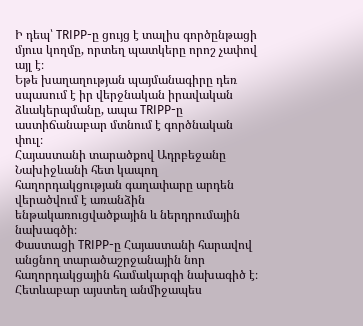Ի դեպ՝ TRIPP-ը ցույց է տալիս գործընթացի մյուս կողմը, որտեղ պատկերը որոշ չափով այլ է։
Եթե խաղաղության պայմանագիրը դեռ սպասում է իր վերջնական իրավական ձևակերպմանը, ապա TRIPP-ը աստիճանաբար մտնում է գործնական փուլ։
Հայաստանի տարածքով Ադրբեջանը Նախիջևանի հետ կապող հաղորդակցության գաղափարը արդեն վերածվում է առանձին ենթակառուցվածքային և ներդրումային նախագծի։
Փաստացի TRIPP-ը Հայաստանի հարավով անցնող տարածաշրջանային նոր հաղորդակցային համակարգի նախագիծ է։ Հետևաբար այստեղ անմիջապես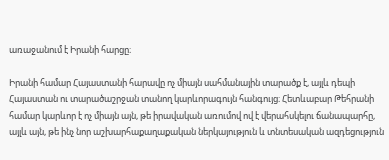առաջանում է Իրանի հարցը։

Իրանի համար Հայաստանի հարավը ոչ միայն սահմանային տարածք է, այլև դեպի Հայաստան ու տարածաշրջան տանող կարևորագույն հանգույց։ Հետևաբար Թեհրանի համար կարևոր է ոչ միայն այն, թե իրավական առումով ով է վերահսկելու ճանապարհը, այլև այն, թե ինչ նոր աշխարհաքաղաքական ներկայություն և տնտեսական ազդեցություն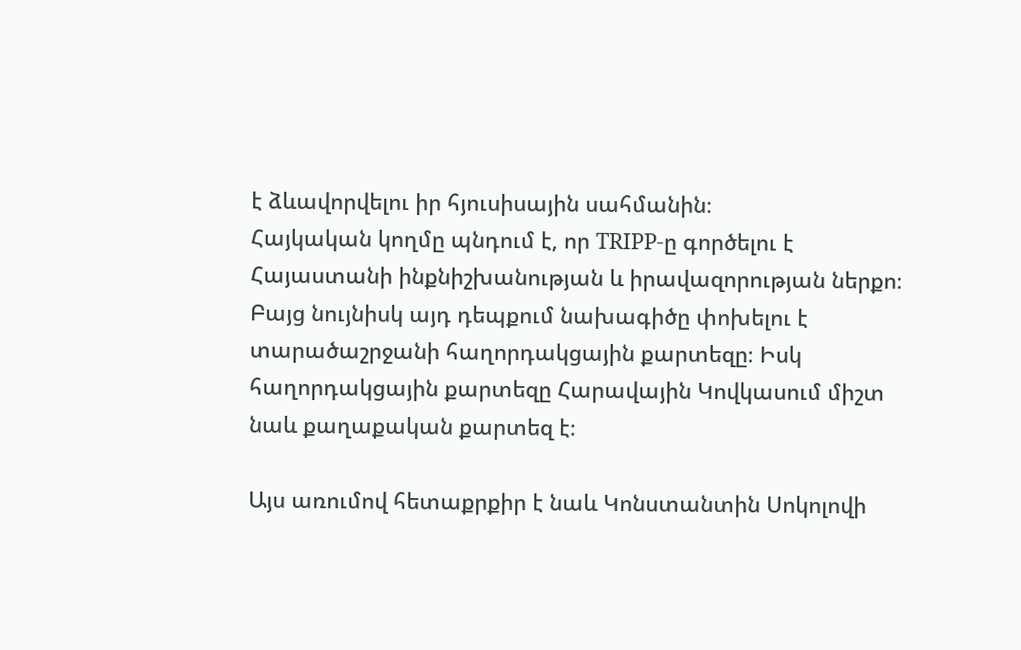է ձևավորվելու իր հյուսիսային սահմանին։
Հայկական կողմը պնդում է, որ TRIPP-ը գործելու է Հայաստանի ինքնիշխանության և իրավազորության ներքո։ Բայց նույնիսկ այդ դեպքում նախագիծը փոխելու է տարածաշրջանի հաղորդակցային քարտեզը։ Իսկ հաղորդակցային քարտեզը Հարավային Կովկասում միշտ նաև քաղաքական քարտեզ է։

Այս առումով հետաքրքիր է նաև Կոնստանտին Սոկոլովի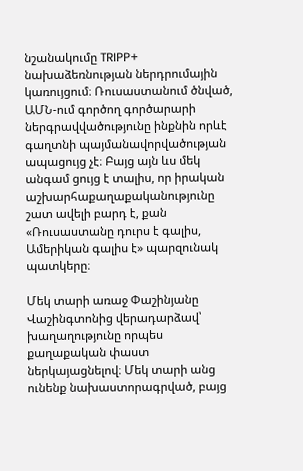նշանակումը TRIPP+ նախաձեռնության ներդրումային կառույցում։ Ռուսաստանում ծնված, ԱՄՆ-ում գործող գործարարի ներգրավվածությունը ինքնին որևէ գաղտնի պայմանավորվածության ապացույց չէ։ Բայց այն ևս մեկ անգամ ցույց է տալիս, որ իրական աշխարհաքաղաքականությունը շատ ավելի բարդ է, քան «Ռուսաստանը դուրս է գալիս, Ամերիկան գալիս է» պարզունակ պատկերը։

Մեկ տարի առաջ Փաշինյանը Վաշինգտոնից վերադարձավ՝ խաղաղությունը որպես քաղաքական փաստ ներկայացնելով։ Մեկ տարի անց ունենք նախաստորագրված, բայց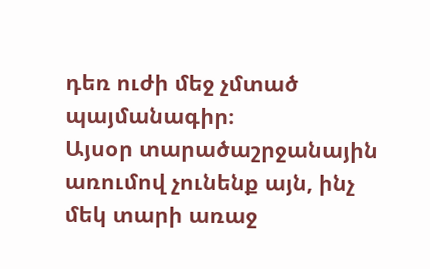դեռ ուժի մեջ չմտած պայմանագիր։
Այսօր տարածաշրջանային առումով չունենք այն, ինչ մեկ տարի առաջ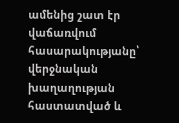ամենից շատ էր վաճառվում հասարակությանը՝ վերջնական խաղաղության հաստատված և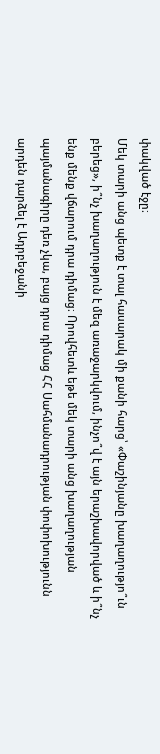փակված էջը։
Մեկ տարի անց պետք է տալ հասարակ մի քանի հարց՝ «Փաշինյանը խաղաղությո՞ւն բերեց», ի՞նչ խաղաղություն է մեզ առաջարկվում, ինչո՞վ է այն երաշխավորված և ի՞նչ ենք մենք վճարում դրա դիմաց։ Որովհետև եթե մեկ տարի անց խաղաղության պայմանագիրը դեռ չկա, բայց դրա դիմաց ՀՀ Սահմանադրության փոփոխությունն արդեն դարձել է Ադրբեջանի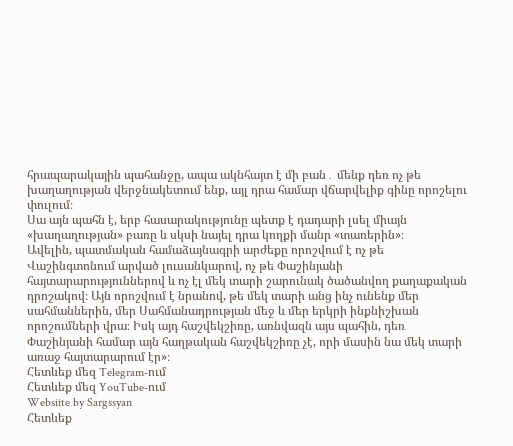հրապարակային պահանջը, ապա ակնհայտ է մի բան․ մենք դեռ ոչ թե խաղաղության վերջնակետում ենք, այլ դրա համար վճարվելիք գինը որոշելու փուլում։
Սա այն պահն է, երբ հասարակությունը պետք է դադարի լսել միայն «խաղաղության» բառը և սկսի նայել դրա կողքի մանր «տառերին»։
Ավելին, պատմական համաձայնագրի արժեքը որոշվում է ոչ թե Վաշինգտոնում արված լուսանկարով, ոչ թե Փաշինյանի հայտարարություններով և ոչ էլ մեկ տարի շարունակ ծածանվող քաղաքական դրոշակով։ Այն որոշվում է նրանով, թե մեկ տարի անց ինչ ունենք մեր սահմաններին, մեր Սահմանադրության մեջ և մեր երկրի ինքնիշխան որոշումների վրա։ Իսկ այդ հաշվեկշիռը, առնվազն այս պահին, դեռ Փաշինյանի համար այն հաղթական հաշվեկշիռը չէ, որի մասին նա մեկ տարի առաջ հայտարարում էր»։
Հետևեք մեզ Telegram-ում
Հետևեք մեզ YouTube-ում
Websiite by Sargssyan
Հետևեք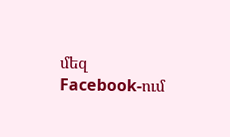մեզ Facebook-ում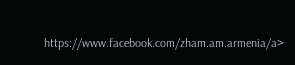https://www.facebook.com/zham.am.armenia/a>